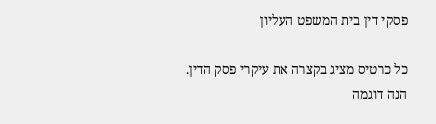פסקי דין בית המשפט העליון

כל כרטיס מציג בקצרה את עיקרי פסק הדין. הנה דוגמה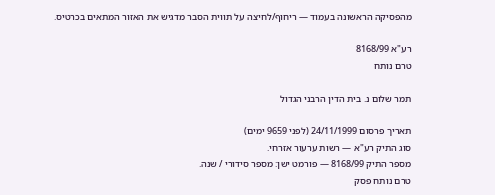מהפסיקה הראשונה בעמוד — ריחוף/לחיצה על תווית הסבר מדגיש את האזור המתאים בכרטיס.

רע"א 8168/99
טרם נותח

תמר שלום נ. בית הדין הרבני הגדול

תאריך פרסום 24/11/1999 (לפני 9659 ימים)
סוג התיק רע"א — רשות ערעור אזרחי.
מספר התיק 8168/99 — פורמט ישן: מספר סידורי / שנה.
טרם נותח פסק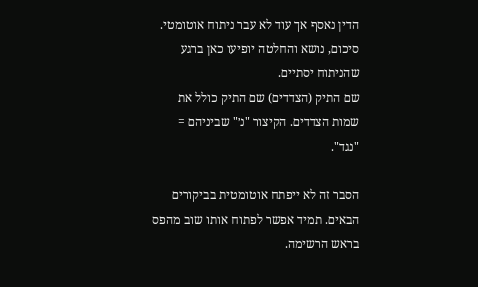הדין נאסף אך עוד לא עבר ניתוח אוטומטי. סיכום, נושא והחלטה יופיעו כאן ברגע שהניתוח יסתיים.
שם התיק (הצדדים) שם התיק כולל את שמות הצדדים. הקיצור "נ׳" שביניהם = "נגד".

הסבר זה לא ייפתח אוטומטית בביקורים הבאים. תמיד אפשר לפתוח אותו שוב מהפס בראש הרשימה.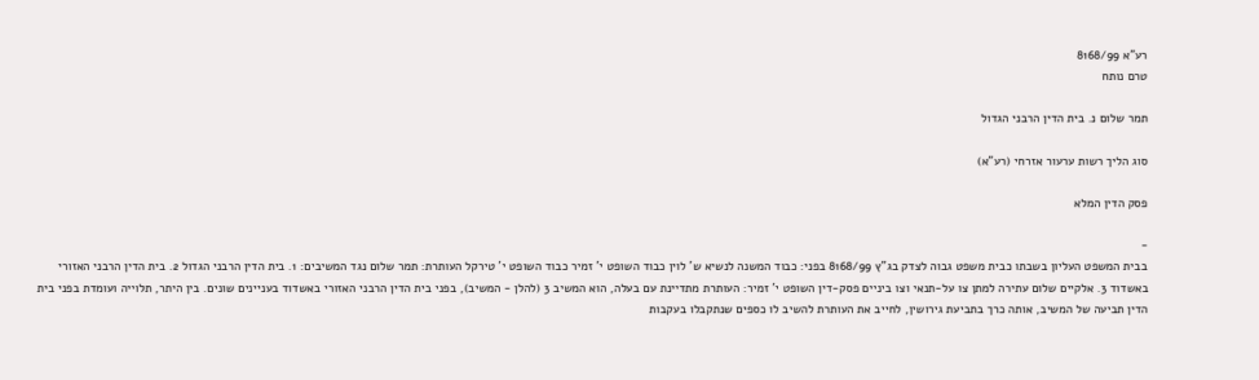רע"א 8168/99
טרם נותח

תמר שלום נ. בית הדין הרבני הגדול

סוג הליך רשות ערעור אזרחי (רע"א)

פסק הדין המלא

-
בבית המשפט העליון בשבתו כבית משפט גבוה לצדק בג"ץ 8168/99 בפני: כבוד המשנה לנשיא ש' לוין כבוד השופט י' זמיר כבוד השופט י' טירקל העותרת: תמר שלום נגד המשיבים: 1. בית הדין הרבני הגדול 2. בית הדין הרבני האזורי באשדוד 3. אלקיים שלום עתירה למתן צו על-תנאי וצו ביניים פסק-דין השופט י' זמיר: העותרת מתדיינת עם בעלה, הוא המשיב 3 (להלן - המשיב), בפני בית הדין הרבני האזורי באשדוד בעניינים שונים. בין היתר, תלוייה ועומדת בפני בית הדין תביעה של המשיב, אותה כרך בתביעת גירושין, לחייב את העותרת להשיב לו כספים שנתקבלו בעקבות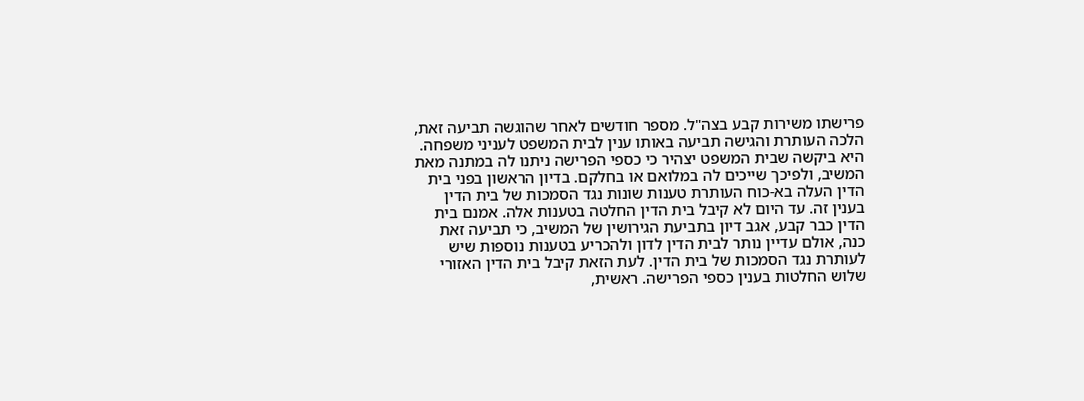פרישתו משירות קבע בצה"ל. מספר חודשים לאחר שהוגשה תביעה זאת, הלכה העותרת והגישה תביעה באותו ענין לבית המשפט לעניני משפחה. היא ביקשה שבית המשפט יצהיר כי כספי הפרישה ניתנו לה במתנה מאת המשיב, ולפיכך שייכים לה במלואם או בחלקם. בדיון הראשון בפני בית הדין העלה בא-כוח העותרת טענות שונות נגד הסמכות של בית הדין בענין זה. עד היום לא קיבל בית הדין החלטה בטענות אלה. אמנם בית הדין כבר קבע, אגב דיון בתביעת הגירושין של המשיב, כי תביעה זאת כנה, אולם עדיין נותר לבית הדין לדון ולהכריע בטענות נוספות שיש לעותרת נגד הסמכות של בית הדין. לעת הזאת קיבל בית הדין האזורי שלוש החלטות בענין כספי הפרישה. ראשית,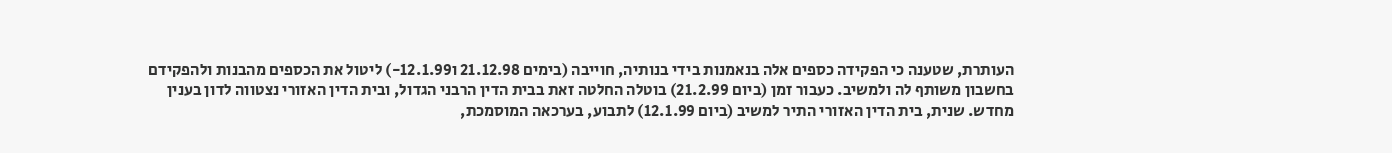העותרת, שטענה כי הפקידה כספים אלה בנאמנות בידי בנותיה, חוייבה (בימים 21.12.98 ו12.1.99-) ליטול את הכספים מהבנות ולהפקידם בחשבון משותף לה ולמשיב. כעבור זמן (ביום 21.2.99) בוטלה החלטה זאת בבית הדין הרבני הגדול, ובית הדין האזורי נצטווה לדון בענין מחדש. שנית, בית הדין האזורי התיר למשיב (ביום 12.1.99) לתבוע, בערכאה המוסמכת,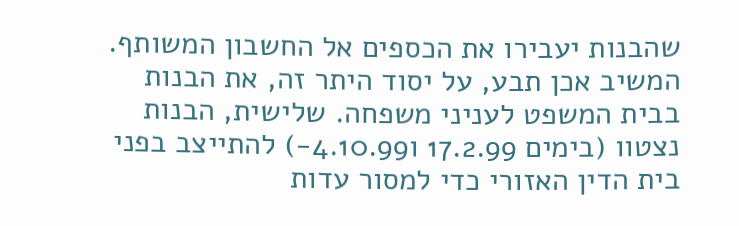שהבנות יעבירו את הכספים אל החשבון המשותף. המשיב אכן תבע, על יסוד היתר זה, את הבנות בבית המשפט לעניני משפחה. שלישית, הבנות נצטוו (בימים 17.2.99 ו4.10.99-) להתייצב בפני בית הדין האזורי כדי למסור עדות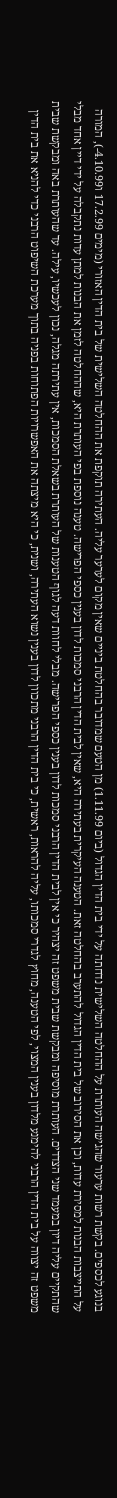בנוגע לכספים. בקשת רשות ערעור שהגישה העותרת על ההחלטה השלישית נדחתה על ידי בית הדין הגדול (ביום 1.11.99) מן הטעם שמדובר בהחלטת ביניים שאין מקום לערער עליה. העתירה תוקפת את ההחלטה השלישית של בית הדין האזורי (מימים 17.2.99 ו4.10.99-), המורה על התייצבות הבנות למסירת עדות, וכן את הסירוב של בית הדין הגדול להתערב בהחלטה זאת. הטענה העיקרית בעתירה היא, שאין לבית הדין הרבני סמכות לדון בענין כספי הפרישה. טענה נוספת בפי העותרת היא, שההחלטה לזמן את הבנות למתן עדות נתקבלה על ידי דיין אחד מבלי שהתקיים עליה דיון במעמד שני הצדדים. העותרת מוסיפה ומבקשת שבית משפט זה יצהיר כי אין לבית הדין הרבני סמכות לדון בענין כספי הפרישה. מבלי לחוות דעה לגוף הטענות של העותרת בשאלת הסמכות, אין עתירתה מגלה, נכון לעכשיו, עילה. עד שהעותרת באה ומבקשת שבית משפט זה יצווה על בית הדין הרבני להימנע מלדון בענין המצוי, לפי הטענה, מחוץ לגדרי סמכותו, עליה להראות, ראשית, כי בית הדין הרבני מתכוון לדון בענין נשוא העתירה, ושנית, כי היא מיצתה את האפשרויות הפתוחות בפניה בתוך מערכת השיפוט הרבני כדי להניא את בית הדין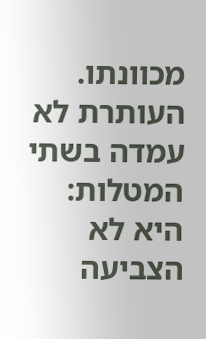מכוונתו. העותרת לא עמדה בשתי המטלות: היא לא הצביעה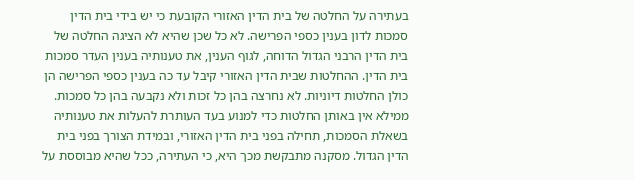בעתירה על החלטה של בית הדין האזורי הקובעת כי יש בידי בית הדין סמכות לדון בענין כספי הפרישה. לא כל שכן שהיא לא הציגה החלטה של בית הדין הרבני הגדול הדוחה, לגוף הענין, את טענותיה בענין העדר סמכות בית הדין. ההחלטות שבית הדין האזורי קיבל עד כה בענין כספי הפרישה הן כולן החלטות דיוניות. לא נחרצה בהן כל זכות ולא נקבעה בהן כל סמכות. ממילא אין באותן החלטות כדי למנוע בעד העותרת להעלות את טענותיה בשאלת הסמכות, תחילה בפני בית הדין האזורי, ובמידת הצורך בפני בית הדין הגדול. מסקנה מתבקשת מכך היא, כי העתירה, ככל שהיא מבוססת על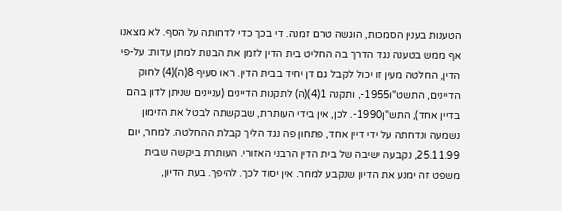הטענות בענין הסמכות, הוגשה טרם זמנה. די בכך כדי לדחותה על הסף. לא מצאנו אף ממש בטענה נגד הדרך בה החליט בית הדין לזמן את הבנות למתן עדות: על-פי הדין, החלטה מעין זו יכול לקבל גם דן יחיד בבית הדין. ראו סעיף 8(ה)(4) לחוק הדיינים, התשט"ו1955-, ותקנה 1(4)(ה) לתקנות הדיינים (עניינים שניתן לדון בהם בדיין אחד), התש"ן1990-. לכן, אין בידי העותרת, שבקשתה לבטל את הזימון נשמעה ונדחתה על ידי דיין אחד, פתחון פה נגד הליך קבלת ההחלטה. למחר, יום 25.11.99, נקבעה ישיבה של בית הדין הרבני האזורי. העותרת ביקשה שבית משפט זה ימנע את הדיון שנקבע למחר. אין יסוד לכך. להיפך. בעת הדיון,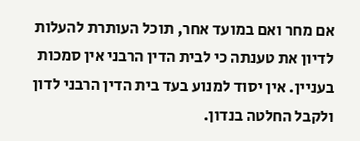אם מחר ואם במועד אחר, תוכל העותרת להעלות לדיון את טענתה כי לבית הדין הרבני אין סמכות בעניין. אין יסוד למנוע בעד בית הדין הרבני לדון ולקבל החלטה בנדון.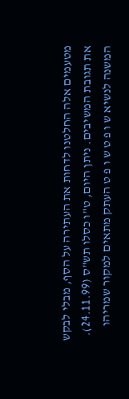מטעמים אלה החלטנו לדחות את העתירה על הסף, מבלי לבקש את תגובת המשיבים. ניתן היום, ט"ו כסלו תש"ס (24.11.99). המשנה לנשיא ש ו פ ט ש ו פ ט העתק מתאים למקור שמריהו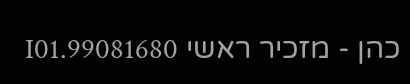כהן - מזכיר ראשי 99081680.I01